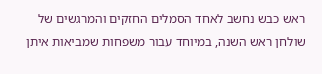ראש כבש נחשב לאחד הסמלים החזקים והמרגשים של שולחן ראש השנה, במיוחד עבור משפחות שמביאות איתן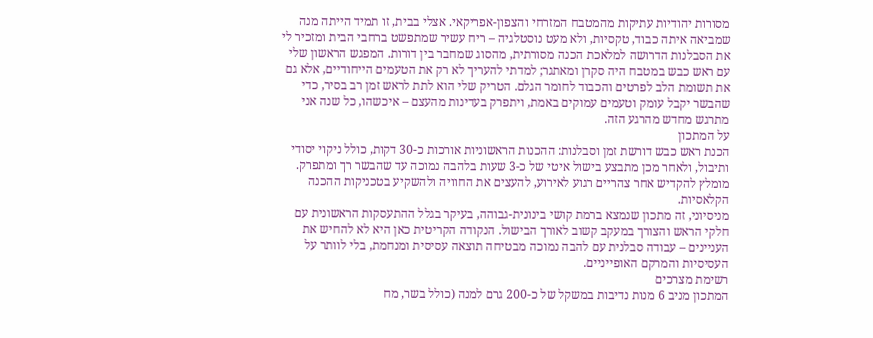מסורות יהודיות עתיקות מהמטבח המזרחי והצפון-אפריקאי. אצלי בבית, זו תמיד הייתה מנה שמביאה איתה כבוד, טקסיות, ולא מעט נוסטלגיה – ריח עשיר שמתפשט ברחבי הבית ומזכיר לי את הסבלנות הדרושה למלאכת הכנה מסורתית, מהסוג שמחבר בין דורות. המפגש הראשון שלי עם ראש כבש במטבח היה סקרן ומאתגר; למדתי להעריך לא רק את הטעמים הייחודיים, אלא גם את תשומת הלב לפרטים והכבוד לחומר הגלם. הטריק שלי הוא לתת לראש זמן רב בסיר, כדי שהבשר יקבל עומק וטעמים עמוקים באמת, ויתפרק בעדינות מהעצם – איכשהו, כל שנה אני מתרגש מחדש מהרגע הזה.
על המתכון
הכנת ראש כבש דורשת זמן וסבלנות: ההכנות הראשוניות אורכות כ-30 דקות, כולל ניקוי יסודי ותיבול, ולאחר מכן מתבצע בישול איטי של כ-3 שעות בלהבה נמוכה עד שהבשר רך ומתפרק. מומלץ להקדיש אחר צהריים רגוע לאירוע, להעצים את החוויה ולהשקיע בטכניקות ההכנה הקלאסיות.
מניסיוני, זה מתכון שנמצא ברמת קושי בינונית-גבוהה, בעיקר בגלל ההתעסקות הראשונית עם חלקי הראש והצורך במעקב קשוב לאורך הבישול. הנקודה הקריטית כאן היא לא להחיש את העניינים – עבודה סבלנית עם להבה נמוכה מבטיחה תוצאה עסיסית ומנחמת, בלי לוותר על העסיסיות והמרקם האופייניים.
רשימת מצרכים
המתכון מניב 6 מנות נדיבות במשקל של כ-200 גרם למנה (כולל בשר, מח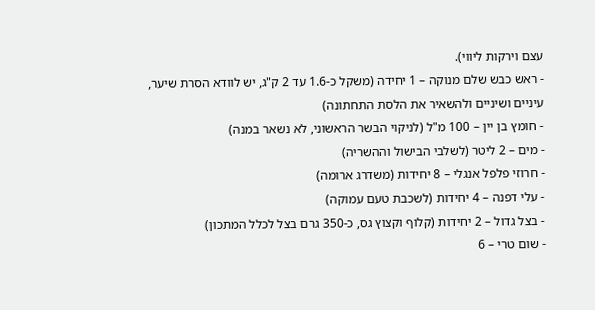עצם וירקות ליווי).
- ראש כבש שלם מנוקה – 1 יחידה (משקל כ-1.6 עד 2 ק"ג, יש לוודא הסרת שיער, עיניים ושיניים ולהשאיר את הלסת התחתונה)
- חומץ בן יין – 100 מ"ל (לניקוי הבשר הראשוני, לא נשאר במנה)
- מים – 2 ליטר (לשלבי הבישול וההשריה)
- חרוזי פלפל אנגלי – 8 יחידות (משדרג ארומה)
- עלי דפנה – 4 יחידות (לשכבת טעם עמוקה)
- בצל גדול – 2 יחידות (קלוף וקצוץ גס, כ-350 גרם בצל לכלל המתכון)
- שום טרי – 6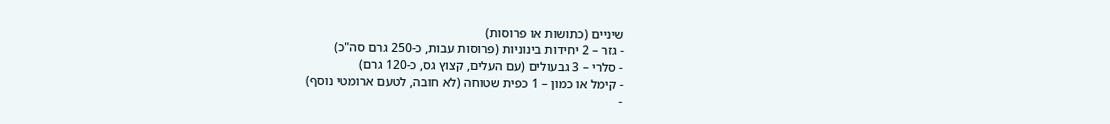שיניים (כתושות או פרוסות)
- גזר – 2 יחידות בינוניות (פרוסות עבות, כ-250 גרם סה"כ)
- סלרי – 3 גבעולים (עם העלים, קצוץ גס, כ-120 גרם)
- קימל או כמון – 1 כפית שטוחה (לא חובה, לטעם ארומטי נוסף)
-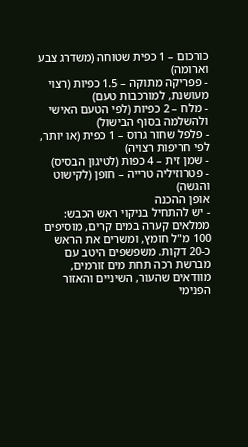כורכום – 1 כפית שטוחה (משדרג צבע וארומה)
- פפריקה מתוקה – 1.5 כפיות (רצוי מעושנת, למורכבות טעם)
- מלח – 2 כפיות (לפי הטעם האישי ולהשלמה בסוף הבישול)
- פלפל שחור גרוס – 1 כפית (או יותר, לפי חריפות רצויה)
- שמן זית – 4 כפות (לטיגון הבסיס)
- פטרוזיליה טרייה – חופן (לקישוט והגשה)
אופן ההכנה
- יש להתחיל בניקוי ראש הכבש: ממלאים קערה במים קרים, מוסיפים 100 מ"ל חומץ, ומשרים את הראש כ-20 דקות. משפשפים היטב עם מברשת רכה תחת מים זורמים, מוודאים שהעור, השיניים והאזור הפנימי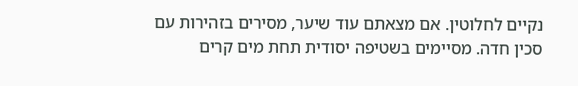נקיים לחלוטין. אם מצאתם עוד שיער, מסירים בזהירות עם סכין חדה. מסיימים בשטיפה יסודית תחת מים קרים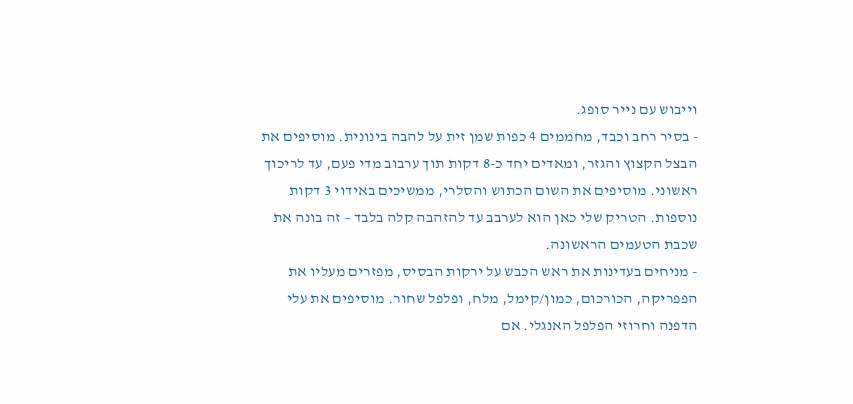וייבוש עם נייר סופג.
- בסיר רחב וכבד, מחממים 4 כפות שמן זית על להבה בינונית. מוסיפים את הבצל הקצוץ והגזר, ומאדים יחד כ-8 דקות תוך ערבוב מדי פעם, עד לריכוך ראשוני. מוסיפים את השום הכתוש והסלרי, ממשיכים באידוי 3 דקות נוספות. הטריק שלי כאן הוא לערבב עד להזהבה קלה בלבד – זה בונה את שכבת הטעמים הראשונה.
- מניחים בעדינות את ראש הכבש על ירקות הבסיס, מפזרים מעליו את הפפריקה, הכורכום, כמון/קימל, מלח, ופלפל שחור. מוסיפים את עלי הדפנה וחרוזי הפלפל האנגלי. אם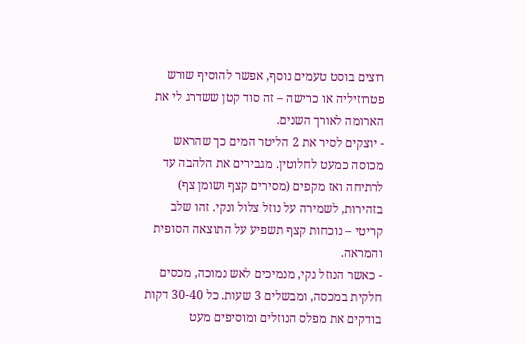רוצים בוסט טעמים נוסף, אפשר להוסיף שורש פטרוזיליה או כרישה – זה סוד קטן ששדרג לי את הארומה לאורך השנים.
- יוצקים לסיר את 2 הליטר המים כך שהראש מכוסה כמעט לחלוטין. מגבירים את הלהבה עד לרתיחה ואז מקפים (מסירים קצף ושומן צף) בזהירות, לשמירה על נוזל צלול ונקי. זהו שלב קריטי – נוכחות קצף תשפיע על התוצאה הסופית והמראה.
- כאשר הנוזל נקי, מנמיכים לאש נמוכה, מכסים חלקית במכסה, ומבשלים 3 שעות. כל 30-40 דקות בודקים את מפלס הנוזלים ומוסיפים מעט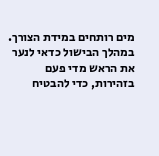מים רותחים במידת הצורך. במהלך הבישול כדאי לנער את הראש מדי פעם בזהירות, כדי להבטיח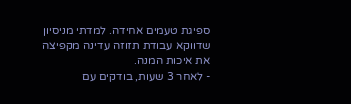ספיגת טעמים אחידה. למדתי מניסיון שדווקא עבודת תזוזה עדינה מקפיצה את איכות המנה.
- לאחר 3 שעות, בודקים עם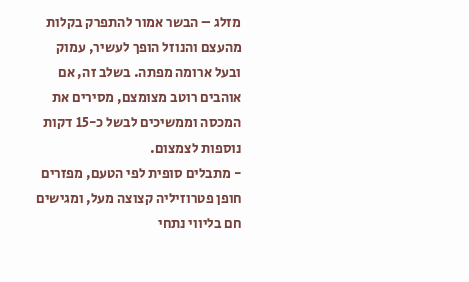מזלג – הבשר אמור להתפרק בקלות מהעצם והנוזל הופך לעשיר, עמוק ובעל ארומה מפתה. בשלב זה, אם אוהבים רוטב מצומצם, מסירים את המכסה וממשיכים לבשל כ-15 דקות נוספות לצמצום.
- מתבלים סופית לפי הטעם, מפזרים חופן פטרוזיליה קצוצה מעל, ומגישים חם בליווי נתחי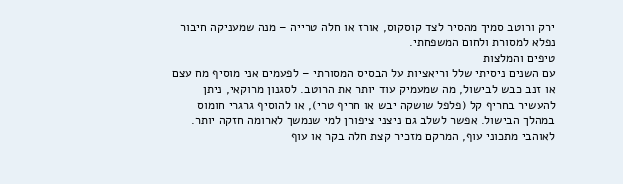ירק ורוטב סמיך מהסיר לצד קוסקוס, אורז או חלה טרייה – מנה שמעניקה חיבור נפלא למסורת ולחום המשפחתי.
טיפים והמלצות
עם השנים ניסיתי שלל וריאציות על הבסיס המסורתי – לפעמים אני מוסיף מח עצם או זנב כבש לבישול, מה שמעמיק עוד יותר את הרוטב. לסגנון מרוקאי, ניתן להעשיר בחריף קל (פלפל שושקה יבש או חריף טרי), או להוסיף גרגרי חומוס במהלך הבישול. אפשר לשלב גם ניצני ציפורן למי שנמשך לארומה חזקה יותר. לאוהבי מתכוני עוף, המרקם מזכיר קצת חלה בקר או עוף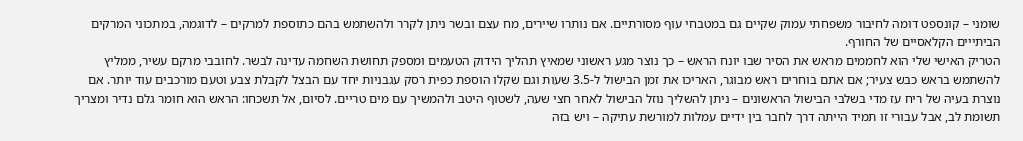שומני – קונספט דומה לחיבור משפחתי עמוק שקיים גם במטבחי עוף מסורתיים. אם נותרו שיירים, מח עצם ובשר ניתן לקרר ולהשתמש בהם כתוספת למרקים – לדוגמה, במתכוני המרקים הביתייים הקלאסיים של החורף.
הטריק האישי שלי הוא לחממים מראש את הסיר שבו יונח הראש – כך נוצר מגע ראשוני שמאיץ תהליך הידוק הטעמים ומספק תחושת השחמה עדינה לבשר. לחובבי מרקם עשיר, ממליץ להשתמש בראש כבש צעיר; אם אתם בוחרים ראש מבוגר, האריכו את זמן הבישול ל-3.5 שעות וגם שקלו הוספת כפית רסק עגבניות יחד עם הבצל לקבלת צבע וטעם מורכבים עוד יותר. אם נוצרת בעיה של ריח עז מדי בשלבי הבישול הראשונים – ניתן להשליך נוזל הבישול לאחר חצי שעה, לשטוף היטב ולהמשיך עם מים טריים. לסיום, אל תשכחו: הראש הוא חומר גלם נדיר ומצריך תשומת לב, אבל עבורי זו תמיד הייתה דרך לחבר בין ידיים עמלות למורשת עתיקה – ויש בזה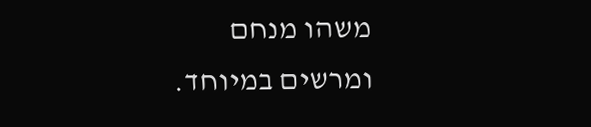משהו מנחם ומרשים במיוחד.